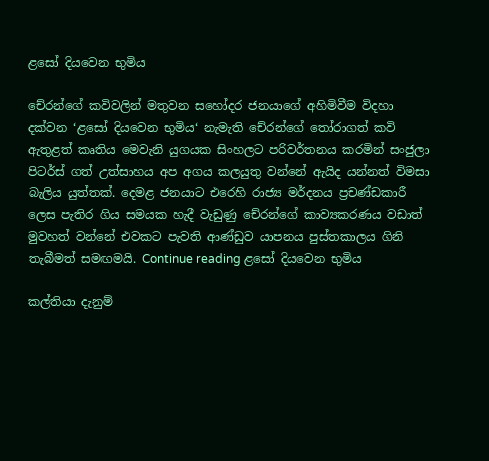ළසෝ දියවෙන භුමිය

චේරන්ගේ කවිවලින් මතුවන සහෝදර ජනයාගේ අහිමිවීම විදහා දක්වන ‘ළසෝ දියවෙන භුමිය‘ නැමැති චේරන්ගේ තෝරාගත් කවි ඇතුළත් කෘතිය මෙවැනි යුගයක සිංහලට පරිවර්තනය කරමින් සංජුලා පිටර්ස් ගත් උත්සාහය අප අගය කලයුතු වන්නේ ඇයිද යන්නත් විමසා බැලිය යුත්තක්. දෙමළ ජනයාට එරෙහි රාජ්‍ය මර්දනය ප්‍රචණ්ඩකාරී ලෙස පැතිර ගිය සමයක හැදී වැඩුණු චේරන්ගේ කාව්‍යකරණය වඩාත් මුවහත් වන්නේ එවකට පැවති ආණ්ඩුව යාපනය පුස්තකාලය ගිනි තැබීමත් සමඟමයි. Continue reading ළසෝ දියවෙන භුමිය

කල්තියා දැනුම්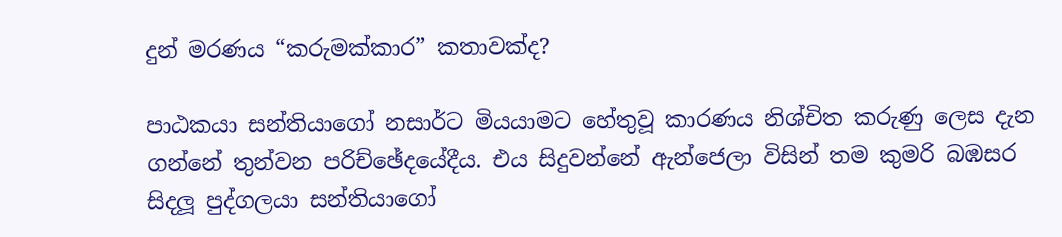දුන් මරණය “කරුමක්කාර” කතාවක්ද?

පාඨකයා සන්තියාගෝ නසාර්ට මියයාමට හේතුවූ කාරණය නිශ්චිත කරුණු ලෙස දැන ගන්නේ තුන්වන පරිච්ඡේදයේදීය. එය සිදුවන්නේ ඇන්ජෙලා විසින් තම කුමරි බඹසර සිදලූ පුද්ගලයා සන්තියාගෝ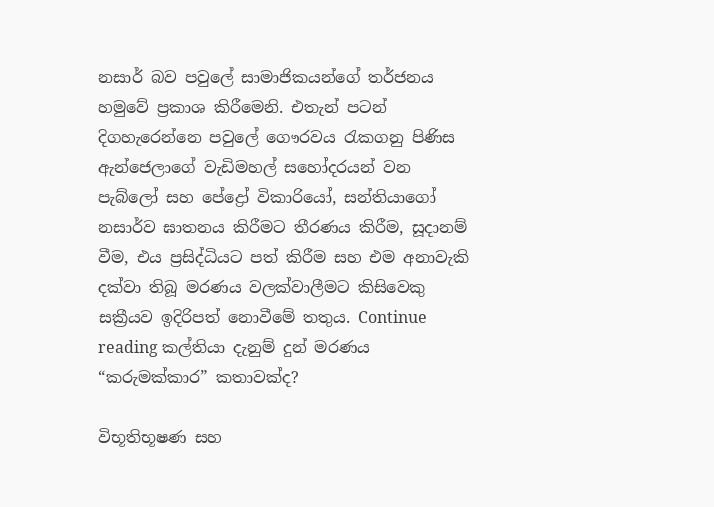නසාර් බව පවුලේ සාමාජිකයන්ගේ තර්ජනය හමුවේ ප්‍රකාශ කිරීමෙනි. එතැන් පටන් දිගහැරෙන්නෙ පවුලේ ගෞරවය රැකගනු පිණිස ඇන්ජෙලාගේ වැඩිමහල් සහෝදරයන් වන පැබ්ලෝ සහ පේද්‍රෝ විකාරියෝ, සන්තියාගෝ නසාර්ව ඝාතනය කිරීමට තීරණය කිරීම, සූදානම් වීම, එය ප්‍රසිද්ධියට පත් කිරීම සහ එම අනාවැකි දක්වා තිබූ මරණය වලක්වාලීමට කිසිවෙකු සක්‍රීයව ඉදිරිපත් නොවීමේ තතුය. Continue reading කල්තියා දැනුම් දුන් මරණය “කරුමක්කාර” කතාවක්ද?

විභූතිභූෂණ සහ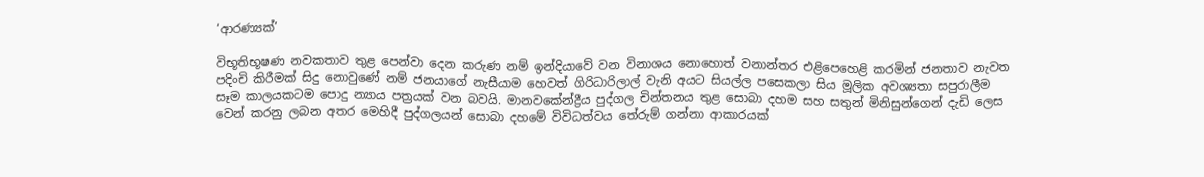‘ආරණ්‍යක්’

විභූතිභූෂණ නවකතාව තුළ පෙන්වා දෙන කරුණ නම් ඉන්දියාවේ වන විනාශය නොහොත් වනාන්තර එළිපෙහෙළි කරමින් ජනතාව නැවත පදිංචි කිරීමක් සිදු නොවුණේ නම් ජනයාගේ නැසීයාම හෙවත් ගිරිධාරිලාල් වැනි අයට සියල්ල පසෙකලා සිය මූලික අවශ්‍යතා සපුරාලීම සෑම කාලයකටම පොදු න්‍යාය පත්‍රයක් වන බවයි. මානවකේන්ද්‍රීය පුද්ගල චින්තනය තුළ සොබා දහම සහ සතුන් මිනිසුන්ගෙන් දැඩි ලෙස වෙන් කරනු ලබන අතර මෙහිදී පුද්ගලයන් සොබා දහමේ විවිධත්වය තේරුම් ගන්නා ආකාරයක්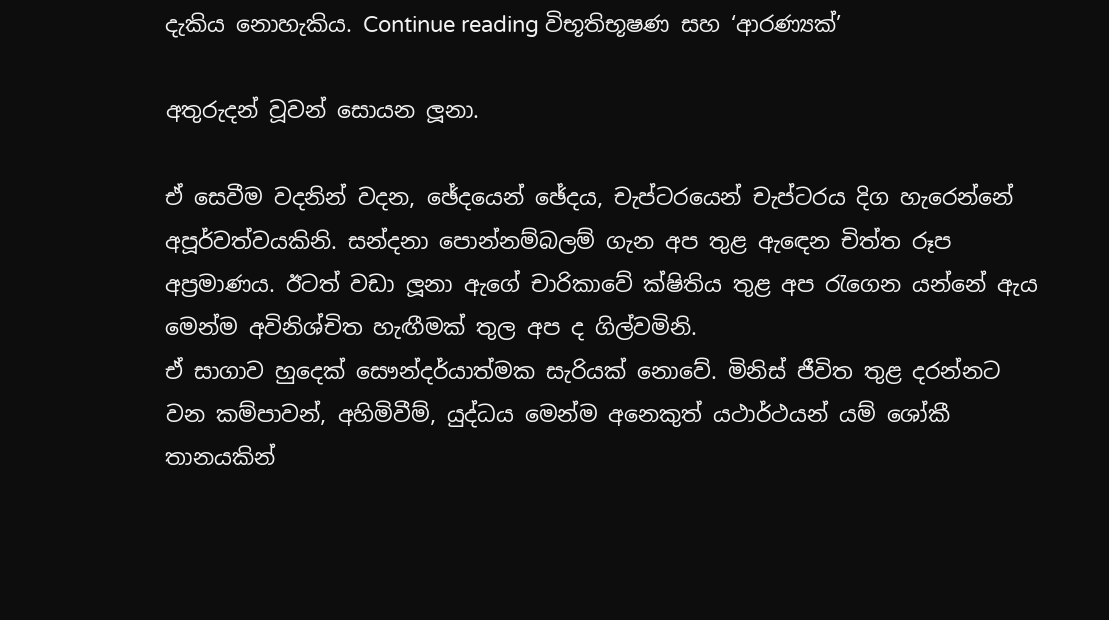දැකිය නොහැකිය. Continue reading විභූතිභූෂණ සහ ‘ආරණ්‍යක්’

අතුරුදන් වූවන් සොයන ලූනා.

ඒ සෙවීම වදනින් වදන, ඡේදයෙන් ඡේදය, චැප්ටරයෙන් චැප්ටරය දිග හැරෙන්නේ අපූර්වත්වයකිනි. සන්දනා පොන්නම්බලම් ගැන අප තුළ ඇඳෙන චිත්ත රූප අප්‍රමාණය. ඊටත් වඩා ලූනා ඇගේ චාරිකාවේ ක්ෂිතිය තුළ අප රැගෙන යන්නේ ඇය මෙන්ම අවිනිශ්චිත හැඟීමක් තුල අප ද ගිල්වමිනි.
ඒ සාගාව හුදෙක් සෞන්දර්යාත්මක සැරියක් නොවේ. මිනිස් ජීවිත තුළ දරන්නට වන කම්පාවන්, අහිමිවීම්, යුද්ධය මෙන්ම අනෙකුත් යථාර්ථයන් යම් ශෝකී තානයකින්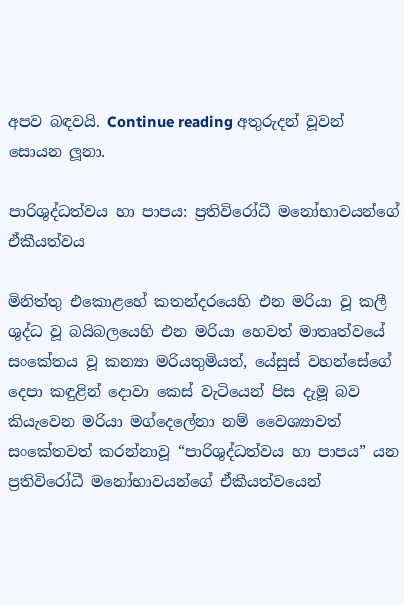අපව බඳවයි. Continue reading අතුරුදන් වූවන් සොයන ලූනා.

පාරිශුද්ධත්වය හා පාපය: ප්‍රතිවිරෝධී මනෝභාවයන්ගේ ඒකීයත්වය

මිනිත්තු එකොළහේ කතන්දරයෙහි එන මරියා වූ කලී ශුද්ධ වූ බයිබලයෙහි එන මරියා හෙවත් මාතෘත්වයේ සංකේතය වූ කන්‍යා මරියතුමියත්, යේසුස් වහන්සේගේ දෙපා කඳුළින් දොවා කෙස් වැටියෙන් පිස දැමූ බව කියැවෙන මරියා මග්දෙලේනා නම් වෛශ්‍යාවත් සංකේතවත් කරන්නාවූ “පාරිශුද්ධත්වය හා පාපය” යන ප්‍රතිවිරෝධී මනෝභාවයන්ගේ ඒකීයත්වයෙන්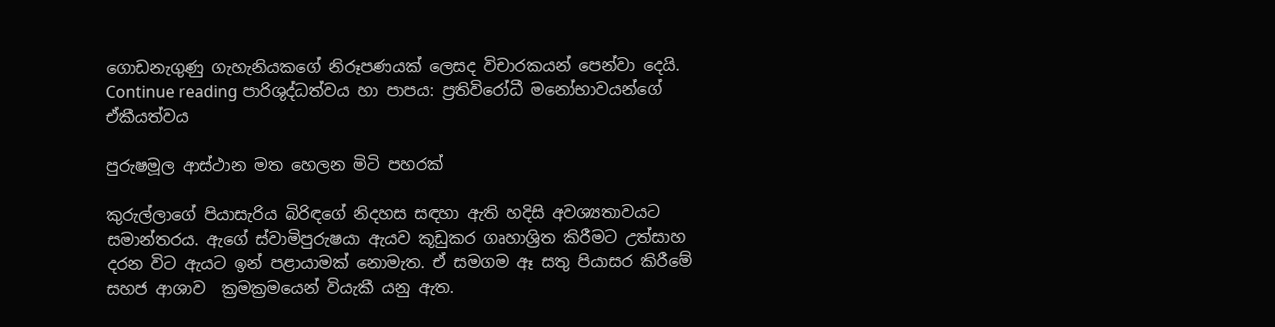ගොඩනැගුණු ගැහැනියකගේ නිරූපණයක් ලෙසද විචාරකයන් පෙන්වා දෙයි. Continue reading පාරිශුද්ධත්වය හා පාපය: ප්‍රතිවිරෝධී මනෝභාවයන්ගේ ඒකීයත්වය

පුරුෂමූල ආස්ථාන මත හෙලන මිටි පහරක්

කුරුල්ලාගේ පියාසැරිය බිරිඳගේ නිදහස සඳහා ඇති හදිසි අවශ්‍යතාවයට සමාන්තරය. ඇගේ ස්වාමිපුරුෂයා ඇයව කූඩුකර ගෘහාශ්‍රිත කිරීමට උත්සාහ දරන විට ඇයට ඉන් පළායාමක් නොමැත. ඒ සමගම ඈ සතු පියාසර කිරීමේ  සහජ ආශාව  ක්‍රමක්‍රමයෙන් වියැකී යනු ඇත.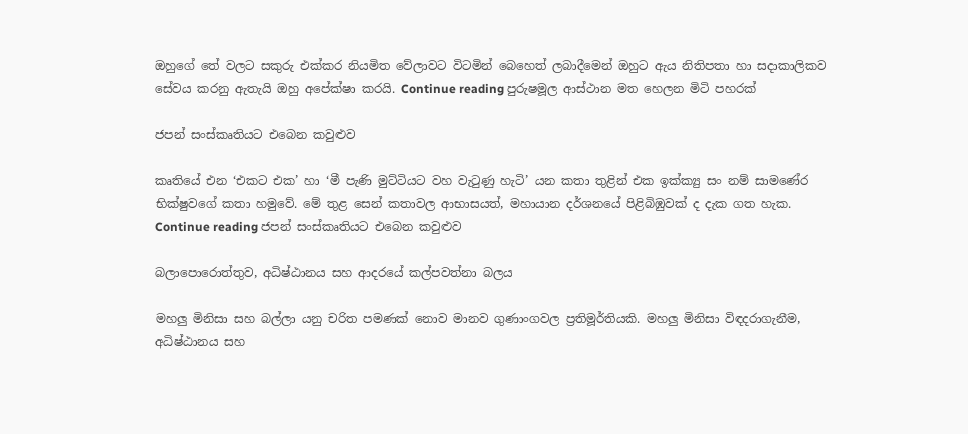ඔහුගේ තේ වලට සකුරු එක්කර නියමිත වේලාවට විටමින් බෙහෙත් ලබාදීමෙන් ඔහුට ඇය නිතිපතා හා සදාකාලිකව සේවය කරනු ඇතැයි ඔහු අපේක්ෂා කරයි. Continue reading පුරුෂමූල ආස්ථාන මත හෙලන මිටි පහරක්

ජපන් සංස්කෘතියට එබෙන කවුළුව

කෘතියේ එන ‘එකට එක’ හා ‘මී පැණි මුට්ටියට වහ වැටුණු හැටි’ යන කතා තුළින් එක ඉක්ක්‍යු සං නම් සාමණේර භික්ෂුවගේ කතා හමුවේ. මේ තුළ සෙන් කතාවල ආභාසයත්, මහායාන දර්ශනයේ පිළිබිඹුවක් ද දැක ගත හැක. Continue reading ජපන් සංස්කෘතියට එබෙන කවුළුව

බලාපොරොත්තුව, අධිෂ්ඨානය සහ ආදරයේ කල්පවත්නා බලය

මහලු මිනිසා සහ බල්ලා යනු චරිත පමණක් නොව මානව ගුණාංගවල ප්‍රතිමූර්තියකි. මහලු මිනිසා විඳදරාගැනීම, අධිෂ්ඨානය සහ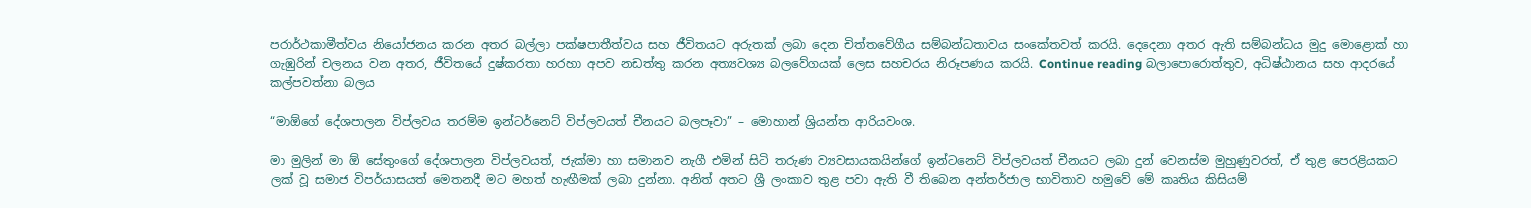පරාර්ථකාමීත්වය නියෝජනය කරන අතර බල්ලා පක්ෂපාතීත්වය සහ ජීවිතයට අරුතක් ලබා දෙන චිත්තවේගීය සම්බන්ධතාවය සංකේතවත් කරයි. දෙදෙනා අතර ඇති සම්බන්ධය මුදු මොළොක් හා ගැඹුරින් චලනය වන අතර, ජීවිතයේ දුෂ්කරතා හරහා අපව නඩත්තු කරන අත්‍යවශ්‍ය බලවේගයක් ලෙස සහචරය නිරූපණය කරයි. Continue reading බලාපොරොත්තුව, අධිෂ්ඨානය සහ ආදරයේ කල්පවත්නා බලය

“මාඕගේ දේශපාලන විප්ලවය තරම්ම ඉන්ටර්නෙට් විප්ලවයත් චීනයට බලපෑවා” – මොහාන් ශ්‍රියන්ත ආරියවංශ.

මා මුලින් මා ඕ සේතුංගේ දේශපාලන විප්ලවයත්, ජැක්මා හා සමානව නැගී එමින් සිටි තරුණ ව්‍යවසායකයින්ගේ ඉන්ටනෙට් විප්ලවයත් චීනයට ලබා දුන් වෙනස්ම මුහුණුවරත්, ඒ තුළ පෙරළියකට ලක් වූ සමාජ විපර්යාසයත් මෙතනදී මට මහත් හැඟීමක් ලබා දුන්නා. අනිත් අතට ශ්‍රී ලංකාව තුළ පවා ඇති වී තිබෙන අන්තර්ජාල භාවිතාව හමුවේ මේ කෘතිය කිසියම්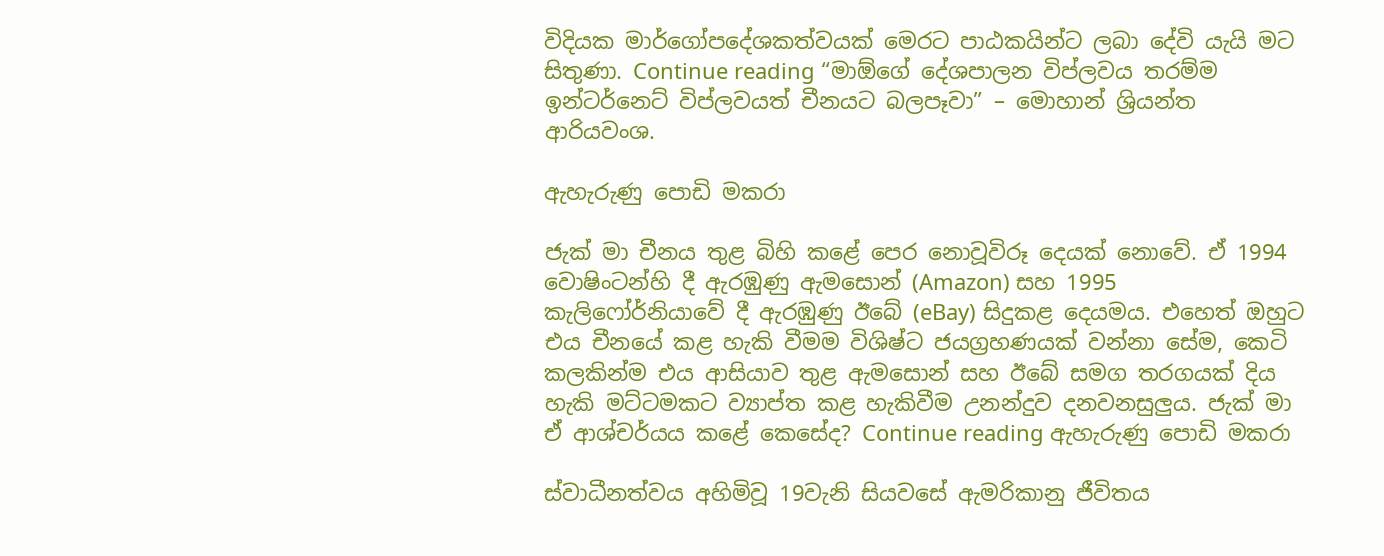විදියක මාර්ගෝපදේශකත්වයක් මෙරට පාඨකයින්ට ලබා දේවි යැයි මට සිතුණා. Continue reading “මාඕගේ දේශපාලන විප්ලවය තරම්ම ඉන්ටර්නෙට් විප්ලවයත් චීනයට බලපෑවා” – මොහාන් ශ්‍රියන්ත ආරියවංශ.

ඇහැරුණු පොඩි මකරා

ජැක් මා චීනය තුළ බිහි කළේ පෙර නොවූවිරූ දෙයක් නොවේ. ඒ 1994 වොෂිංටන්හි දී ඇරඹුණු ඇමසොන් (Amazon) සහ 1995 කැලිෆෝර්නියාවේ දී ඇරඹුණු ඊබේ (eBay) සිදුකළ දෙයමය. එහෙත් ඔහුට එය චීනයේ කළ හැකි වීමම විශිෂ්ට ජයග්‍රහණයක් වන්නා සේම, කෙටි කලකින්ම එය ආසියාව තුළ ඇමසොන් සහ ඊබේ සමග තරගයක් දිය හැකි මට්ටමකට ව්‍යාප්ත කළ හැකිවීම උනන්දුව දනවනසුලුය. ජැක් මා ඒ ආශ්චර්යය කළේ කෙසේද? Continue reading ඇහැරුණු පොඩි මකරා

ස්වාධීනත්වය අහිමිවූ 19වැනි සියවසේ ඇමරිකානු ජීවිතය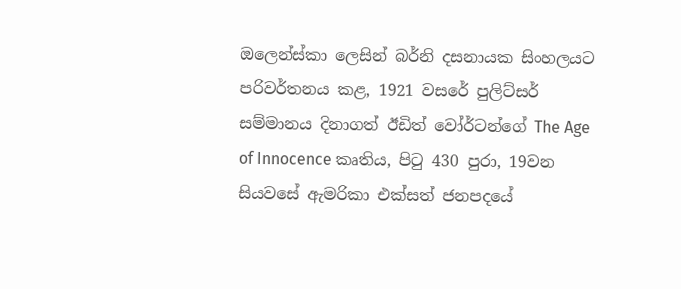ඔලෙන්ස්කා ලෙසින් බර්නි දසනායක සිංහලයට පරිවර්තනය කළ, 1921 වසරේ පුලිට්සර් සම්මානය දිනාගත් ඊඩිත් වෝර්ටන්ගේ The Age of Innocence කෘතිය, පිටු 430 පුරා, 19වන සියවසේ ඇමරිකා එක්සත් ජනපදයේ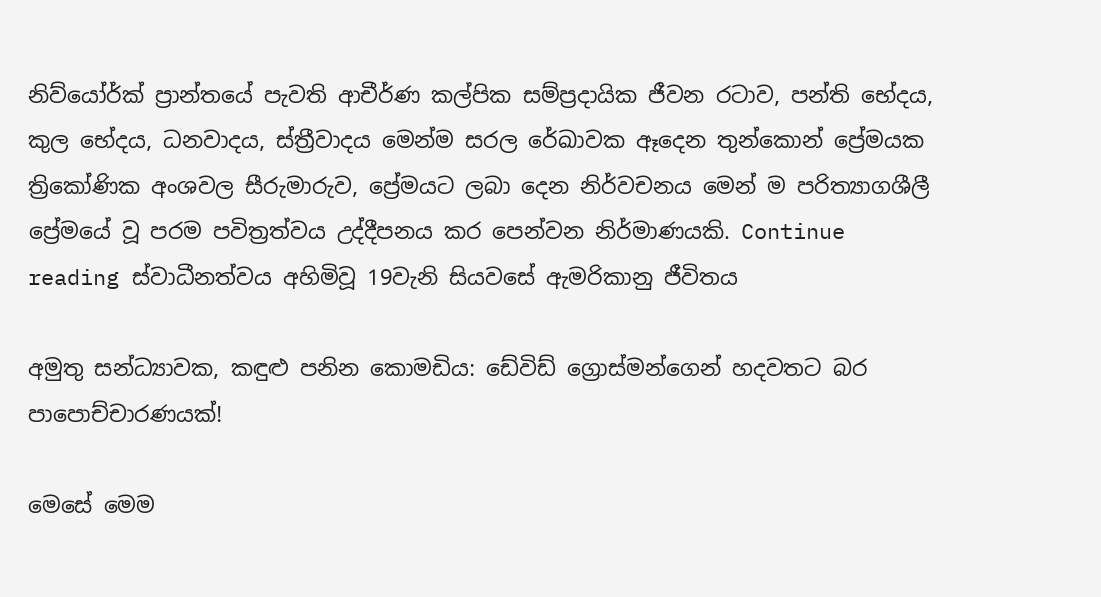නිව්යෝර්ක් ප්‍රාන්තයේ පැවති ආචීර්ණ කල්පික සම්ප්‍රදායික ජීවන රටාව, පන්ති භේදය, කුල භේදය, ධනවාදය, ස්ත්‍රීවාදය මෙන්ම සරල රේඛාවක ඈදෙන තුන්කොන් ප්‍රේමයක ත්‍රිකෝණික අංශවල සීරුමාරුව, ප්‍රේමයට ලබා දෙන නිර්වචනය මෙන් ම පරිත්‍යාගශීලී ප්‍රේමයේ වූ පරම පවිත්‍රත්වය උද්දීපනය කර පෙන්වන නිර්මාණයකි. Continue reading ස්වාධීනත්වය අහිමිවූ 19වැනි සියවසේ ඇමරිකානු ජීවිතය

අමුතු සන්ධ්‍යාවක, කඳුළු පනින කොමඩිය: ඩේවිඩ් ග්‍රොස්මන්ගෙන් හදවතට බර පාපොච්චාරණයක්!

මෙසේ මෙම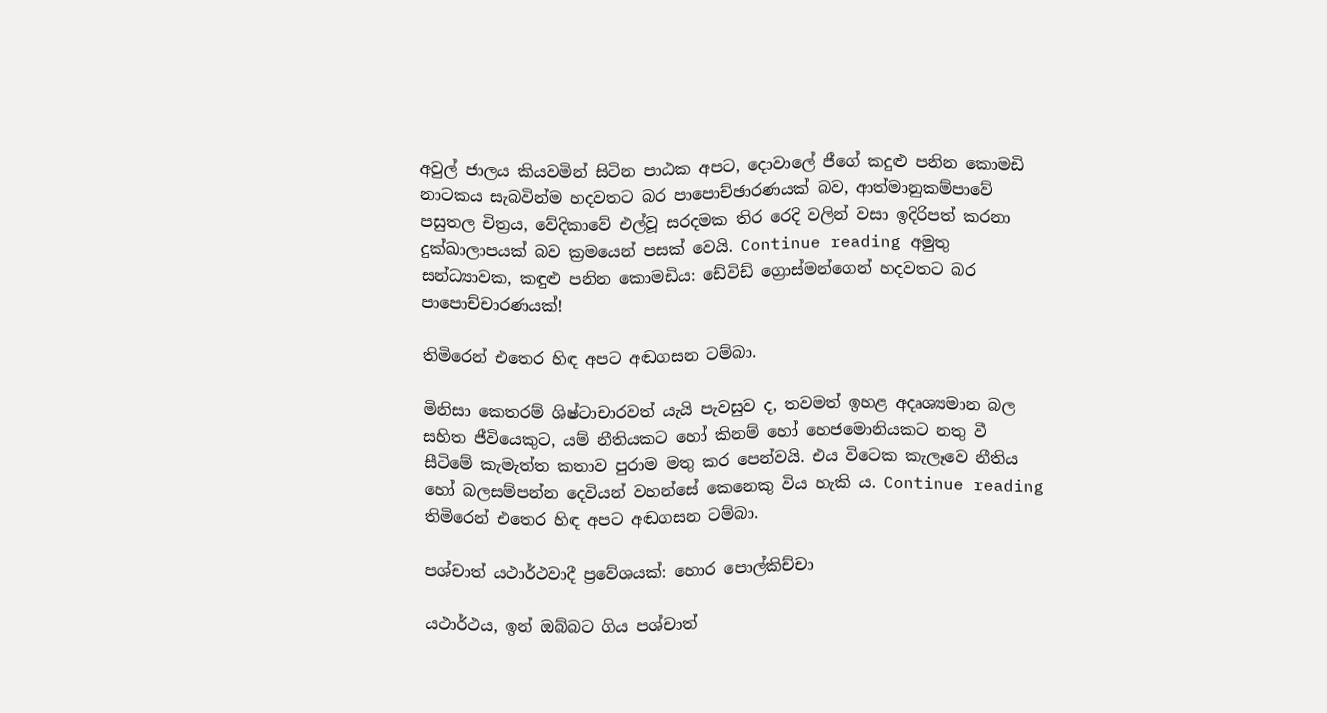අවුල් ජාලය කියවමින් සිටින පාඨක අපට, දොවාලේ ජීගේ කදුළු පනින කොමඩි නාටකය සැබවින්ම හදවතට බර පාපොච්ඡාරණයක් බව, ආත්මානුකම්පාවේ පසුතල චිත්‍රය, වේදිකාවේ එල්වූ සරදමක තිර රෙදි වලින් වසා ඉදිරිපත් කරනා දුක්ඛාලාපයක් බව ක්‍රමයෙන් පසක් වෙයි. Continue reading අමුතු සන්ධ්‍යාවක, කඳුළු පනින කොමඩිය: ඩේවිඩ් ග්‍රොස්මන්ගෙන් හදවතට බර පාපොච්චාරණයක්!

තිමිරෙන් එතෙර හිඳ අපට අඬගසන ටම්බා.

මිනිසා කෙතරම් ශිෂ්ටාචාරවත් යැයි පැවසුව ද, තවමත් ඉහළ අදෘශ්‍යමාන බල සහිත ජීවියෙකුට, යම් නීතියකට හෝ කිනම් හෝ හෙජමොනියකට නතු වී සීටිමේ කැමැත්ත කතාව පුරාම මතු කර පෙන්වයි. එය විටෙක කැලෑවෙ නීතිය හෝ බලසම්පන්න දෙවියන් වහන්සේ කෙනෙකු විය හැකි ය. Continue reading තිමිරෙන් එතෙර හිඳ අපට අඬගසන ටම්බා.

පශ්චාත් යථාර්ථවාදී ප්‍රවේශයක්: හොර පොල්කිච්චා

යථාර්ථය, ඉන් ඔබ්බට ගිය පශ්චාත්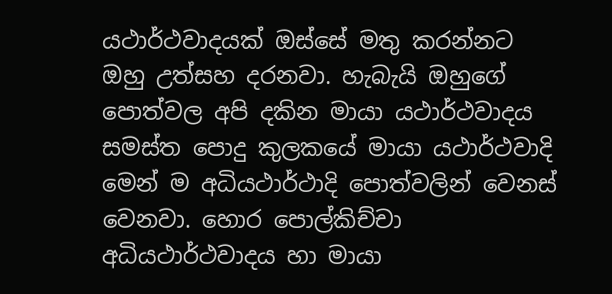යථාර්ථවාදයක් ඔස්සේ මතු කරන්නට ඔහු උත්සහ දරනවා. හැබැයි ඔහුගේ පොත්වල අපි දකින මායා යථාර්ථවාදය සමස්ත පොදු කුලකයේ මායා යථාර්ථවාදි මෙන් ම අධියථාර්ථාදි පොත්වලින් වෙනස් වෙනවා. හොර පොල්කිච්චා අධියථාර්ථවාදය හා මායා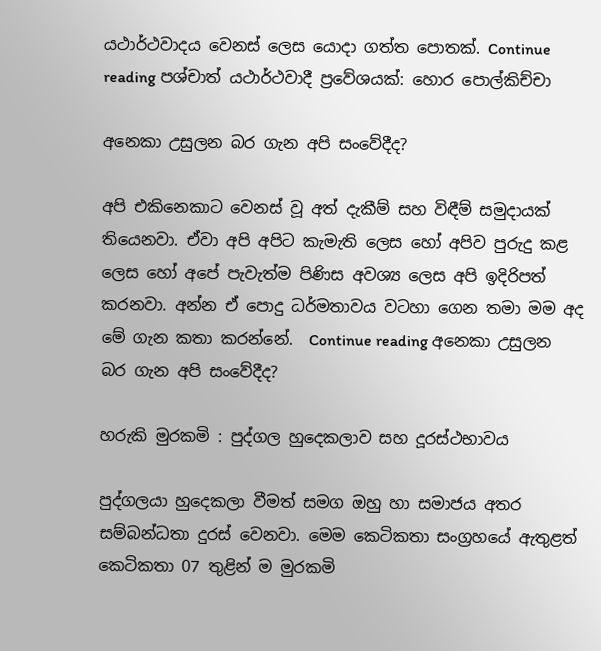යථාර්ථවාදය වෙනස් ලෙස යොදා ගත්ත පොතක්. Continue reading පශ්චාත් යථාර්ථවාදී ප්‍රවේශයක්: හොර පොල්කිච්චා

අනෙකා උසුලන බර ගැන අපි සංවේදීද?

අපි එකිනෙකාට වෙනස් වූ අත් දැකීම් සහ විඳීම් සමුදායක් තියෙනවා. ඒවා අපි අපිට කැමැති ලෙස හෝ අපිව පුරුදු කළ ලෙස හෝ අපේ පැවැත්ම පිණිස අවශ්‍ය ලෙස අපි ඉදිරිපත් කරනවා. අන්න ඒ පොදු ධර්මතාවය වටහා ගෙන තමා මම අද මේ ගැන කතා කරන්නේ.  Continue reading අනෙකා උසුලන බර ගැන අපි සංවේදීද?

හරුකි මුරකමි : පුද්ගල හුදෙකලාව සහ දූරස්ථභාවය

පුද්ගලයා හුදෙකලා වීමත් සමග ඔහු හා සමාජය අතර සම්බන්ධතා දුරස් වෙනවා. මෙම කෙටිකතා සංග්‍රහයේ ඇතුළත් කෙටිකතා 07 තුළින් ම මුරකමි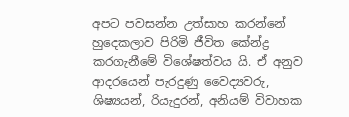අපට පවසන්න උත්සාහ කරන්නේ හුදෙකලාව පිරිමි ජීවිත කේන්ද්‍ර කරගැනීමේ විශේෂත්වය යි. ඒ අනුව ආදරයෙන් පැරදුණු වෛද්‍යවරු, ශිෂ්‍යයන්, රියැදුරන්, අනියම් විවාහක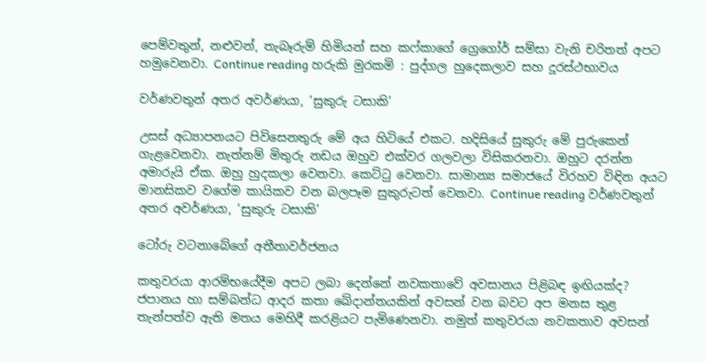පෙම්වතුන්, නළුවන්, තැබෑරුම් හිමියන් සහ කෆ්කාගේ ග්‍රෙගෝර් සම්සා වැනි චරිතත් අපට හමුවෙනවා. Continue reading හරුකි මුරකමි : පුද්ගල හුදෙකලාව සහ දූරස්ථභාවය

වර්ණවතුන් අතර අවර්ණයා, ‘සුකුරු ටසාකි’

උසස් අධ්‍යාපනයට පිවිසෙනතුරු මේ අය හිටියේ එකට. හදිසියේ සුකුරු මේ පුරුකෙන් ගැළවෙනවා. නැත්නම් මිතුරු නඩය ඔහුව එක්වර ගලවලා විසිකරනවා. ඔහුට දරන්න අමාරුයි ඒක. ඔහු හුදකලා වෙනවා. කෙට්ටු වෙනවා. සාමාන්‍ය සමාජයේ විරහව විඳින අයට මානසිකව වගේම කායිකව වන බලපෑම සුකුරුටත් වෙනවා. Continue reading වර්ණවතුන් අතර අවර්ණයා, ‘සුකුරු ටසාකි’

ටෝරු වටනාබේගේ අතීතාවර්ජනය

කතුවරයා ආරම්භයේදීම අපට ලබා දෙන්නේ නවකතාවේ අවසානය පිළිබඳ ඉඟියක්ද? ජපානය හා සම්බන්ධ ආදර කතා ඛේදාන්තයකින් අවසන් වන බවට අප මනස තුළ තැන්පත්ව ඇති මතය මෙහිදී කරළියට පැමිණෙනවා. නමුත් කතුවරයා නවකතාව අවසන්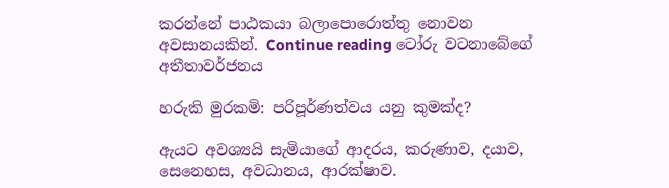කරන්නේ පාඨකයා බලාපොරොත්තු නොවන අවසානයකින්. Continue reading ටෝරු වටනාබේගේ අතීතාවර්ජනය

හරුකි මුරකමි: පරිපූර්ණත්වය යනු කුමක්ද?

ඇයට අවශ්‍යයි සැමියාගේ ආදරය, කරුණාව, දයාව, සෙනෙහස, අවධානය, ආරක්ෂාව.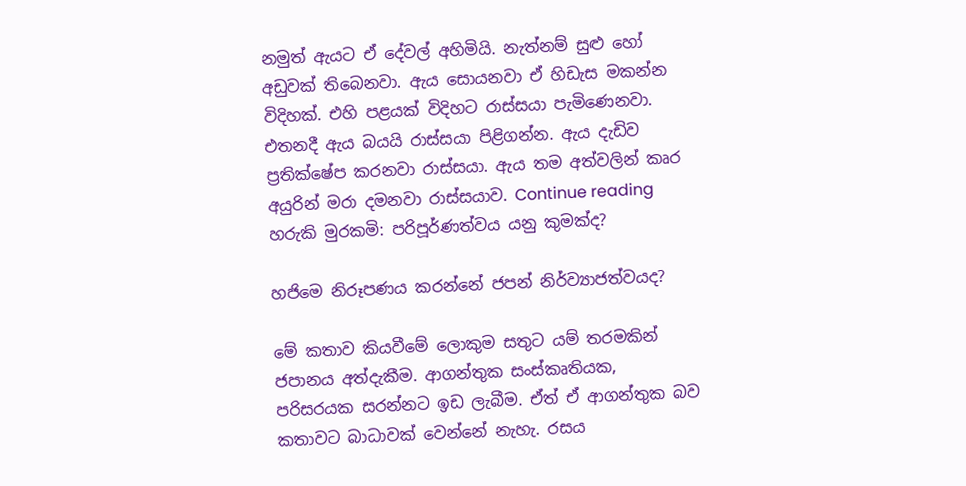නමුත් ඇයට ඒ දේවල් අහිමියි. නැත්නම් සුළු හෝ අඩුවක් තිබෙනවා. ඇය සොයනවා ඒ හිඩැස මකන්න විදිහක්. එහි පළයක් විදිහට රාස්සයා පැමිණෙනවා. එතනදී ඇය බයයි රාස්සයා පිළිගන්න. ඇය දැඩිව ප්‍රතික්ෂේප කරනවා රාස්සයා. ඇය තම අත්වලින් කෘර අයුරින් මරා දමනවා රාස්සයාව. Continue reading හරුකි මුරකමි: පරිපූර්ණත්වය යනු කුමක්ද?

හජිමෙ නිරූපණය කරන්නේ ජපන් නිර්ව්‍යාජත්වයද?

මේ කතාව කියවීමේ ලොකුම සතුට යම් තරමකින් ජපානය අත්දැකීම. ආගන්තුක සංස්කෘතියක, පරිසරයක සරන්නට ඉඩ ලැබීම. ඒත් ඒ ආගන්තුක බව කතාවට බාධාවක් වෙන්නේ නැහැ. රසය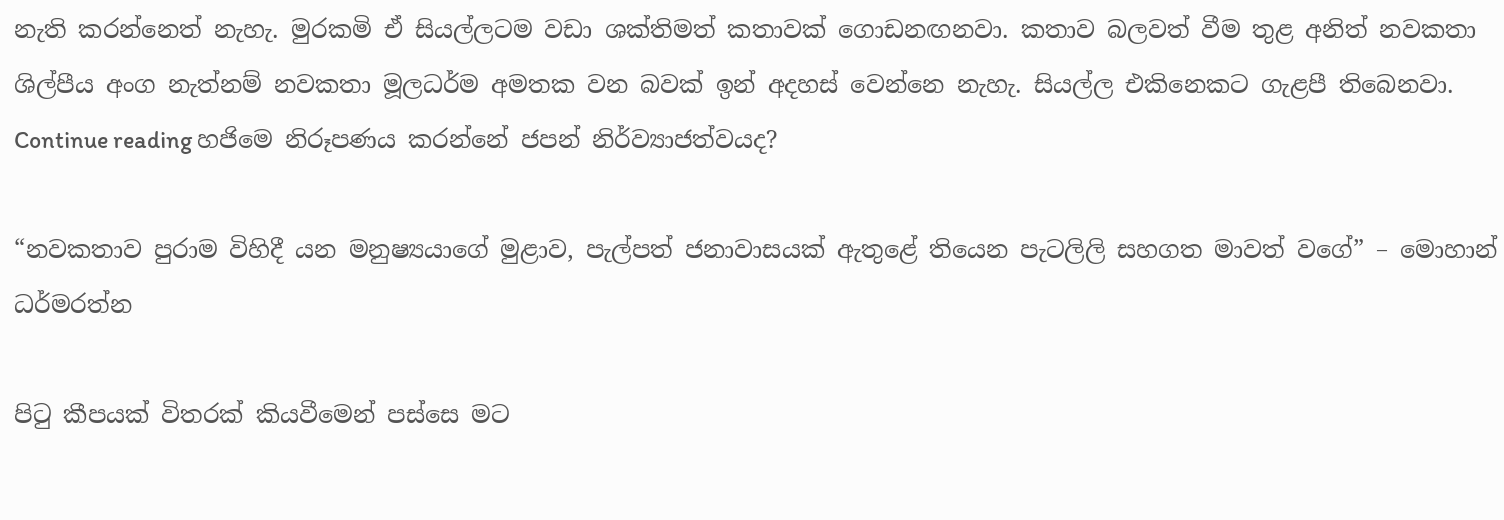නැති කරන්නෙත් නැහැ. මුරකමි ඒ සියල්ලටම වඩා ශක්තිමත් කතාවක් ගොඩනඟනවා. කතාව බලවත් වීම තුළ අනිත් නවකතා ශිල්පීය අංග නැත්නම් නවකතා මූලධර්ම අමතක වන බවක් ඉන් අදහස් වෙන්නෙ නැහැ. සියල්ල එකිනෙකට ගැළපී තිබෙනවා. Continue reading හජිමෙ නිරූපණය කරන්නේ ජපන් නිර්ව්‍යාජත්වයද?

“නවකතාව පුරාම විහිදී යන මනුෂ්‍යයාගේ මුළාව, පැල්පත් ජනාවාසයක් ඇතුළේ තියෙන පැටලිලි සහගත මාවත් වගේ” – මොහාන් ධර්මරත්න

පිටු කීපයක් විතරක් කියවීමෙන් පස්සෙ මට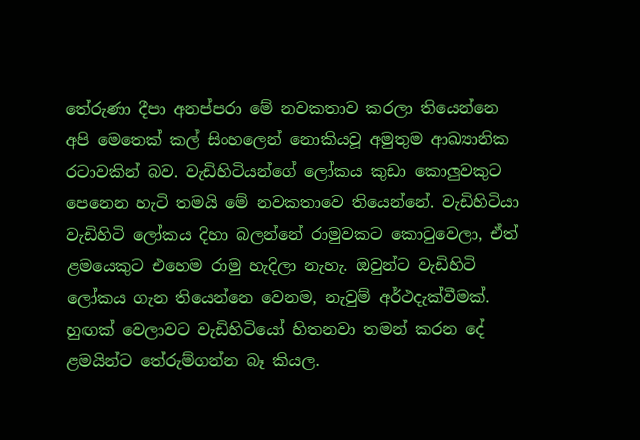තේරුණා දීපා අනප්පරා මේ නවකතාව කරලා තියෙන්නෙ අපි මෙතෙක් කල් සිංහලෙන් නොකියවූ අමුතුම ආඛ්‍යානික රටාවකින් බව. වැඩිහිටියන්ගේ ලෝකය කුඩා කොලුවකුට පෙනෙන හැටි තමයි මේ නවකතාවෙ තියෙන්නේ. වැඩිහිටියා වැඩිහිටි ලෝකය දිහා බලන්නේ රාමුවකට කොටුවෙලා, ඒත් ළමයෙකුට එහෙම රාමු හැදිලා නැහැ. ඔවුන්ට වැඩිහිටි ලෝකය ගැන තියෙන්නෙ වෙනම, නැවුම් අර්ථදැක්වීමක්. හුඟක් වෙලාවට වැඩිහිටියෝ හිතනවා තමන් කරන දේ ළමයින්ට තේරුම්ගන්න බෑ කියල.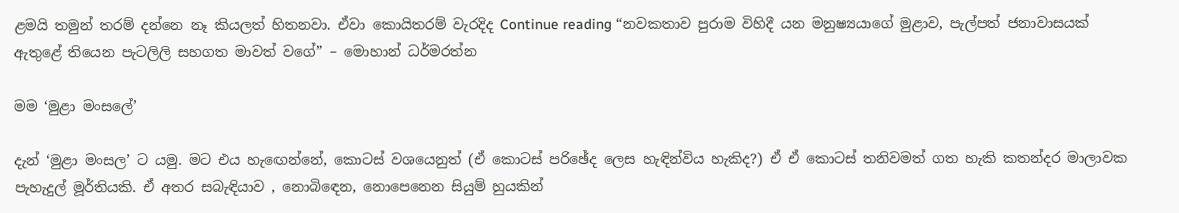ළමයි තමුන් තරම් දන්නෙ නෑ කියලත් හිතනවා. ඒවා කොයිතරම් වැරදිද Continue reading “නවකතාව පුරාම විහිදී යන මනුෂ්‍යයාගේ මුළාව, පැල්පත් ජනාවාසයක් ඇතුළේ තියෙන පැටලිලි සහගත මාවත් වගේ” – මොහාන් ධර්මරත්න

මම ‘මුළා මංසලේ’

දැන් ‘මුළා මංසල’ ට යමු. මට එය හැඟෙන්නේ, කොටස් වශයෙනුත් (ඒ කොටස් පරිඡේද ලෙස හැඳින්විය හැකිද?) ඒ ඒ කොටස් තනිවමත් ගත හැකි කතන්දර මාලාවක පැහැදුල් මූර්තියකි. ඒ අතර සබැඳියාව , නොබිඳෙන, නොපෙනෙන සියුම් හුයකින්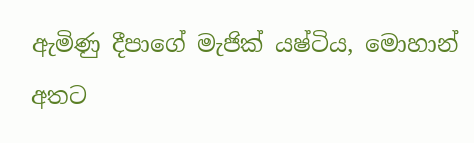ඇමිණු දීපාගේ මැජික් යෂ්ටිය, මොහාන් අතට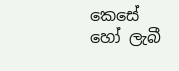කෙසේ හෝ ලැබී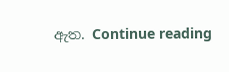ඇත. Continue reading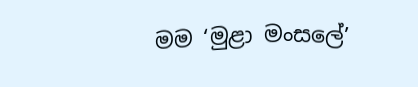මම ‘මුළා මංසලේ’